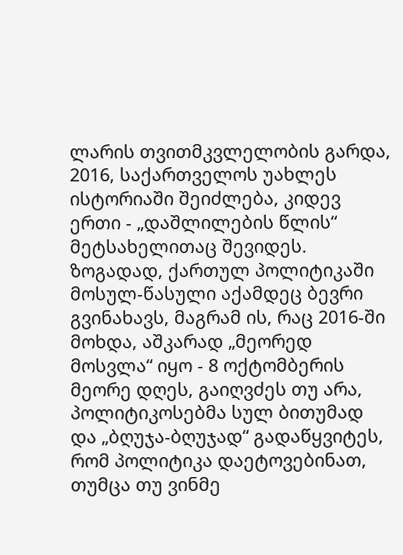ლარის თვითმკვლელობის გარდა, 2016, საქართველოს უახლეს ისტორიაში შეიძლება, კიდევ ერთი - „დაშლილების წლის“ მეტსახელითაც შევიდეს. ზოგადად, ქართულ პოლიტიკაში მოსულ-წასული აქამდეც ბევრი გვინახავს, მაგრამ ის, რაც 2016-ში მოხდა, აშკარად „მეორედ მოსვლა“ იყო - 8 ოქტომბერის მეორე დღეს, გაიღვძეს თუ არა, პოლიტიკოსებმა სულ ბითუმად და „ბღუჯა-ბღუჯად“ გადაწყვიტეს, რომ პოლიტიკა დაეტოვებინათ, თუმცა თუ ვინმე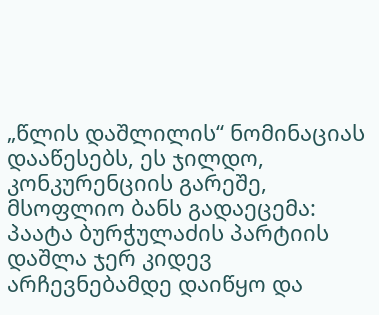„წლის დაშლილის“ ნომინაციას დააწესებს, ეს ჯილდო, კონკურენციის გარეშე, მსოფლიო ბანს გადაეცემა: პაატა ბურჭულაძის პარტიის დაშლა ჯერ კიდევ არჩევნებამდე დაიწყო და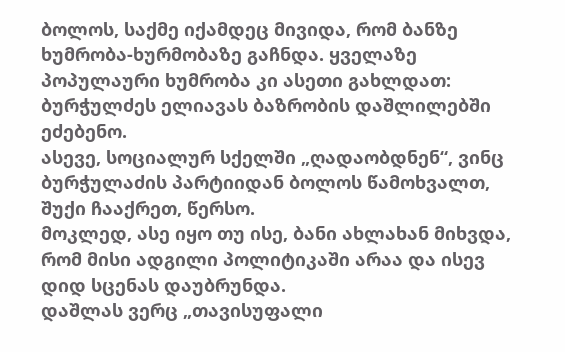ბოლოს, საქმე იქამდეც მივიდა, რომ ბანზე ხუმრობა-ხურმობაზე გაჩნდა. ყველაზე პოპულაური ხუმრობა კი ასეთი გახლდათ: ბურჭულძეს ელიავას ბაზრობის დაშლილებში ეძებენო.
ასევე, სოციალურ სქელში „ღადაობდნენ“, ვინც ბურჭულაძის პარტიიდან ბოლოს წამოხვალთ, შუქი ჩააქრეთ, წერსო.
მოკლედ, ასე იყო თუ ისე, ბანი ახლახან მიხვდა, რომ მისი ადგილი პოლიტიკაში არაა და ისევ დიდ სცენას დაუბრუნდა.
დაშლას ვერც „თავისუფალი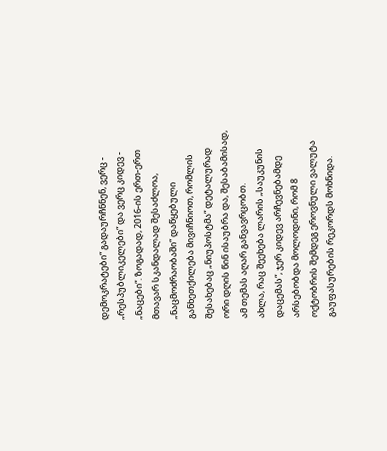დემოკრატები“ გადაურჩნნენ, ვერც - „რესპუბლიკელები“ და ვერც კიდევ - „ნაცები“. ზოგადად, 2016-ის ერთ-ერთ მთავარ სკანდალად შესაძლოა, „ნაცმოძრაობაში“ დაწყებული განხეთქილება მივიჩნიოთ, რომლის შესახებაც „ნიუპოსტმა“ დეტალურად ორი დღის წინ ისაუბრა და, შესაბამისად, ამ თემას აღარ განვავრცობთ.
ახლა, რაც შეეხება ლარის „საუკუნის დაცემას“, ჯერ კიდევ არჩევნებამდე არსებობდა მოლოდინი, რომ 8 ოქტობრის შემდეგ ეროვნული ვალუტა გაუფასურების რეკორდს მოხნიდა.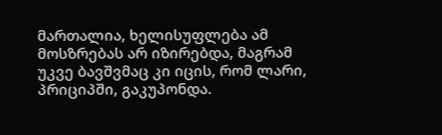მართალია, ხელისუფლება ამ მოსზრებას არ იზირებდა, მაგრამ უკვე ბავშვმაც კი იცის, რომ ლარი, პრიციპში, გაკუპონდა.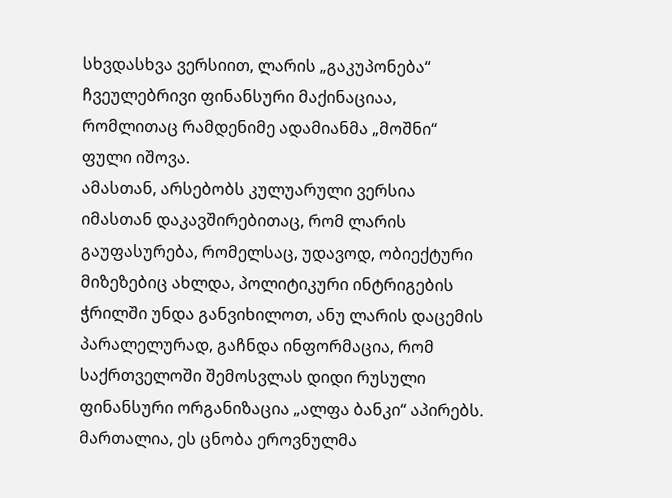სხვდასხვა ვერსიით, ლარის „გაკუპონება“ ჩვეულებრივი ფინანსური მაქინაციაა, რომლითაც რამდენიმე ადამიანმა „მოშნი“ ფული იშოვა.
ამასთან, არსებობს კულუარული ვერსია იმასთან დაკავშირებითაც, რომ ლარის გაუფასურება, რომელსაც, უდავოდ, ობიექტური მიზეზებიც ახლდა, პოლიტიკური ინტრიგების ჭრილში უნდა განვიხილოთ, ანუ ლარის დაცემის პარალელურად, გაჩნდა ინფორმაცია, რომ საქრთველოში შემოსვლას დიდი რუსული ფინანსური ორგანიზაცია „ალფა ბანკი“ აპირებს. მართალია, ეს ცნობა ეროვნულმა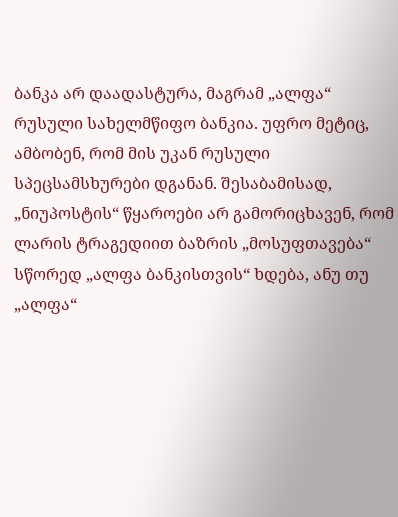ბანკა არ დაადასტურა, მაგრამ „ალფა“ რუსული სახელმწიფო ბანკია. უფრო მეტიც, ამბობენ, რომ მის უკან რუსული სპეცსამსხურები დგანან. შესაბამისად, „ნიუპოსტის“ წყაროები არ გამორიცხავენ, რომ ლარის ტრაგედიით ბაზრის „მოსუფთავება“ სწორედ „ალფა ბანკისთვის“ ხდება, ანუ თუ „ალფა“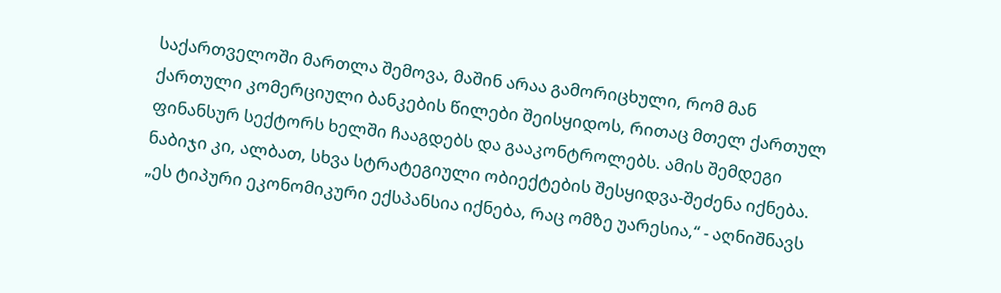საქართველოში მართლა შემოვა, მაშინ არაა გამორიცხული, რომ მან ქართული კომერციული ბანკების წილები შეისყიდოს, რითაც მთელ ქართულ ფინანსურ სექტორს ხელში ჩააგდებს და გააკონტროლებს. ამის შემდეგი ნაბიჯი კი, ალბათ, სხვა სტრატეგიული ობიექტების შესყიდვა-შეძენა იქნება.
„ეს ტიპური ეკონომიკური ექსპანსია იქნება, რაც ომზე უარესია,“ - აღნიშნავს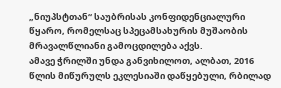„ნიუპსტთან“ საუბრისას კონფიდენციალური წყარო, რომელსაც სპეცამსახურის მუშაობის მრავალწლიანი გამოცდილება აქვს.
ამავე ჭრილში უნდა განვიხილოთ, ალბათ, 2016 წლის მიწურულს ეკლესიაში დაწყებული, რბილად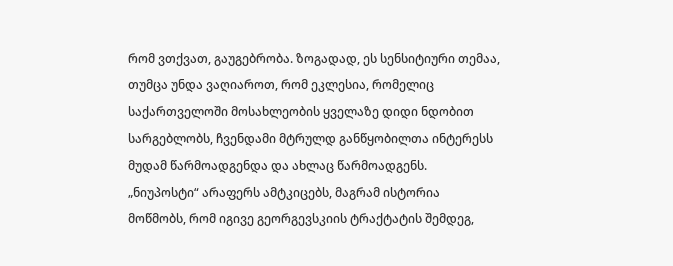რომ ვთქვათ, გაუგებრობა. ზოგადად, ეს სენსიტიური თემაა, თუმცა უნდა ვაღიაროთ, რომ ეკლესია, რომელიც საქართველოში მოსახლეობის ყველაზე დიდი ნდობით სარგებლობს, ჩვენდამი მტრულდ განწყობილთა ინტერესს მუდამ წარმოადგენდა და ახლაც წარმოადგენს. „ნიუპოსტი“ არაფერს ამტკიცებს, მაგრამ ისტორია მოწმობს, რომ იგივე გეორგევსკიის ტრაქტატის შემდეგ,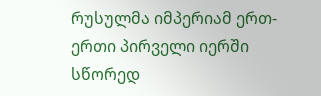რუსულმა იმპერიამ ერთ-ერთი პირველი იერში სწორედ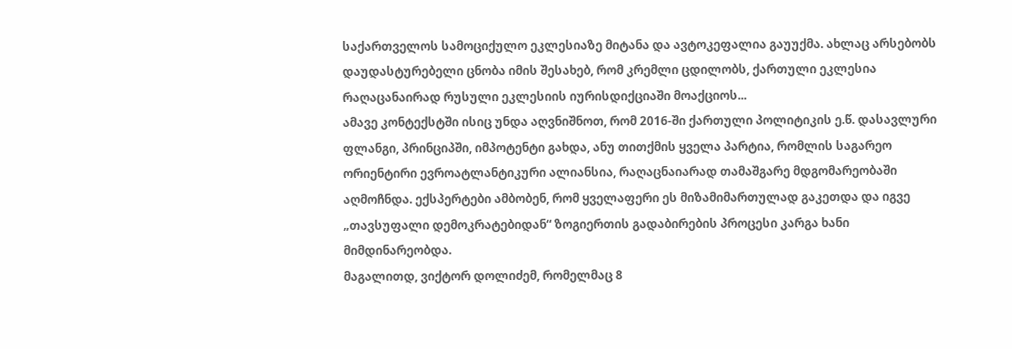საქართველოს სამოციქულო ეკლესიაზე მიტანა და ავტოკეფალია გაუუქმა. ახლაც არსებობს დაუდასტურებელი ცნობა იმის შესახებ, რომ კრემლი ცდილობს, ქართული ეკლესია რაღაცანაირად რუსული ეკლესიის იურისდიქციაში მოაქციოს...
ამავე კონტექსტში ისიც უნდა აღვნიშნოთ, რომ 2016-ში ქართული პოლიტიკის ე.წ. დასავლური ფლანგი, პრინციპში, იმპოტენტი გახდა, ანუ თითქმის ყველა პარტია, რომლის საგარეო ორიენტირი ევროატლანტიკური ალიანსია, რაღაცნაიარად თამაშგარე მდგომარეობაში აღმოჩნდა. ექსპერტები ამბობენ, რომ ყველაფერი ეს მიზამიმართულად გაკეთდა და იგვე „თავსუფალი დემოკრატებიდან“ ზოგიერთის გადაბირების პროცესი კარგა ხანი მიმდინარეობდა.
მაგალითდ, ვიქტორ დოლიძემ, რომელმაც 8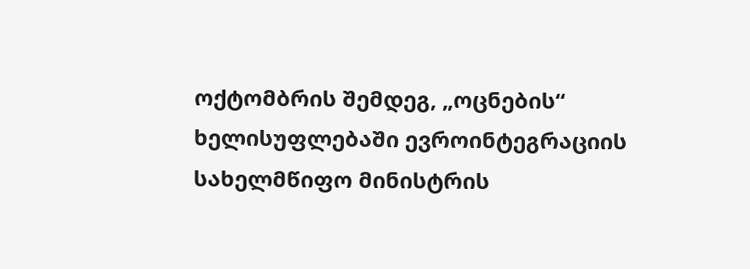ოქტომბრის შემდეგ, „ოცნების“ ხელისუფლებაში ევროინტეგრაციის სახელმწიფო მინისტრის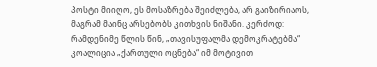პოსტი მიიღო, ეს მოსაზრება შეიძლება, არ გაიზირიაოს, მაგრამ მაინც არსებობს კითხვის ნიშანი. კერძოდ: რამდენიმე წლის წინ, „თავისუფალმა დემოკრატებმა“ კოალიცია „ქართული ოცნება“ იმ მოტივით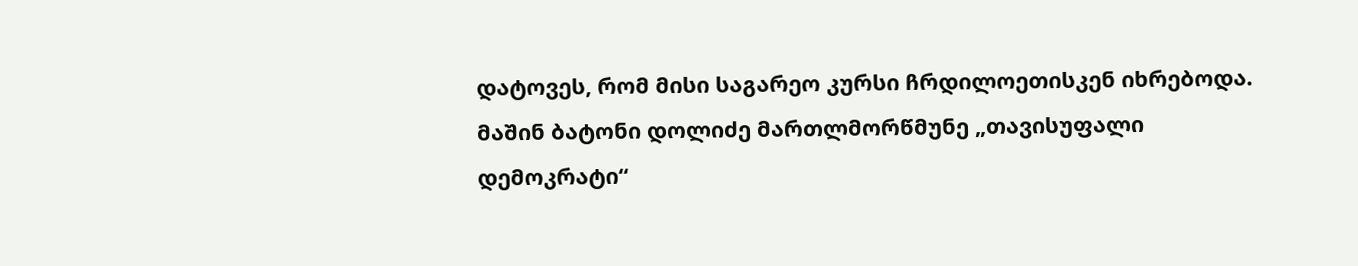დატოვეს, რომ მისი საგარეო კურსი ჩრდილოეთისკენ იხრებოდა. მაშინ ბატონი დოლიძე მართლმორწმუნე „თავისუფალი დემოკრატი“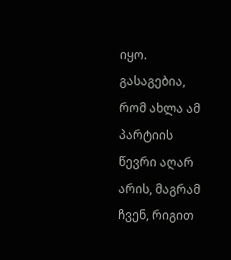იყო. გასაგებია, რომ ახლა ამ პარტიის წევრი აღარ არის, მაგრამ ჩვენ, რიგით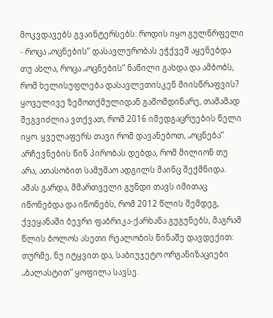მოკვდავებს გვაინტერსებს: როდის იყო გულწრფელი - როცა „ოცნების“ დასავლურობას ეჭქვეშ აყენებდა თუ ახლა, როცა „ოცნების“ ნაწილი გახდა და ამბობს, რომ ხელისუფლება დასავლეთისკენ მიისწრაფვის?
ყოველივე ზემოთქმულიდან გამომდინარე, თამამად შეგვიძლია ვთქვათ, რომ 2016 იმედგაცრუების წელი იყო. ყველაფერს თავი რომ დავანებოთ, „ოცნება“ არჩევნების წინ პირობას დებდა, რომ მილიონ თუ არა, ათასობით სამუშაო ადგილს მაინც შექმნიდა. ამას გარდა, მმართველი გუნდი თავს იმითაც იწონებდა და იწონებს, რომ 2012 წლის შემდეგ, ქვეყანაში ბევრი ფაბრიკა-ქარხანა გუგუნებს, მაგრამ წლის ბოლოს ასეთი რეალობის წინაშე დავდექით: თურმე, ნუ იტყვით და, საბიუჯეტო ორგანიზაციები „ბალასტით“ ყოფილა სავსე.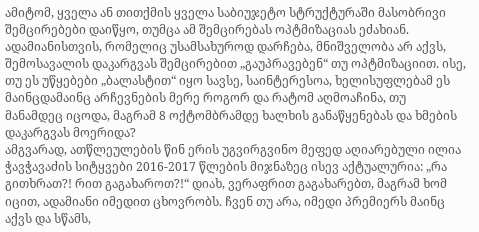ამიტომ, ყველა ან თითქმის ყველა საბიუჯეტო სტრუქტურაში მასობრივი შემცირებები დაიწყო, თუმცა ამ შემცირებას ოპტმიზაციას ეძახიან. ადამიანისთვის, რომელიც უსამსახუროდ დარჩება, მნიშველობა არ აქვს, შემოსავალის დაკარგვას შემცირებით „გაუპრავებენ“ თუ ოპტმიზაციით. ისე, თუ ეს უწყებები „ბალასტით“ იყო სავსე, საინტერესოა, ხელისუფლებამ ეს მაინცდამაინც არჩევნების მერე როგორ და რატომ აღმოაჩინა, თუ მანამდეც იცოდა, მაგრამ 8 ოქტომბრამდე ხალხის განაწყენებას და ხმების დაკარგვას მოერიდა?
ამგვარად, ათწლეულების წინ ერის უგვირგვინო მეფედ აღიარებული ილია ჭავჭავაძის სიტყვები 2016-2017 წლების მიჯნაზეც ისევ აქტუალურია: „რა გითხრათ?! რით გაგახაროთ?!“ დიახ, ვერაფრით გაგახარებთ, მაგრამ ხომ იცით, ადამიანი იმედით ცხოვრობს. ჩვენ თუ არა, იმედი პრემიერს მაინც აქვს და სწამს,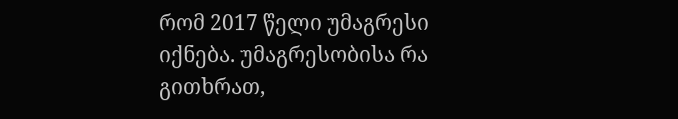რომ 2017 წელი უმაგრესი იქნება. უმაგრესობისა რა გითხრათ,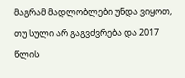მაგრამ მადლობლები უნდა ვიყოთ, თუ სული არ გაგვძვრება და 2017 წლის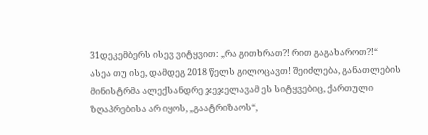31დეკემბერს ისევ ვიტყვით: „რა გითხრათ?! რით გაგახაროთ?!“
ასეა თუ ისე, დამდეგ 2018 წელს გილოცავთ! შეიძლება, განათლების მინისტრმა ალექსანდრე ჯეჯელავამ ეს სიტყვებიც, ქართული ზღაპრებისა არ იყოს, „გაატრიზაოს“,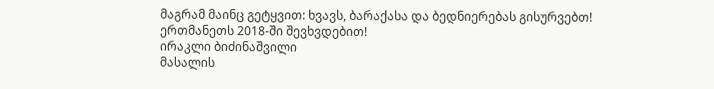მაგრამ მაინც გეტყვით: ხვავს, ბარაქასა და ბედნიერებას გისურვებთ!
ერთმანეთს 2018-ში შევხვდებით!
ირაკლი ბიძინაშვილი
მასალის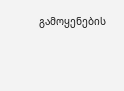გამოყენების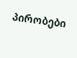პირობები